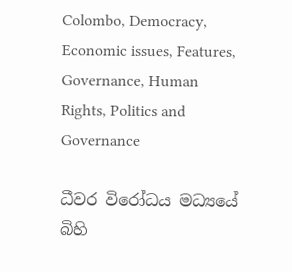Colombo, Democracy, Economic issues, Features, Governance, Human Rights, Politics and Governance

ධීවර විරෝධය මධ්‍යයේ බිහි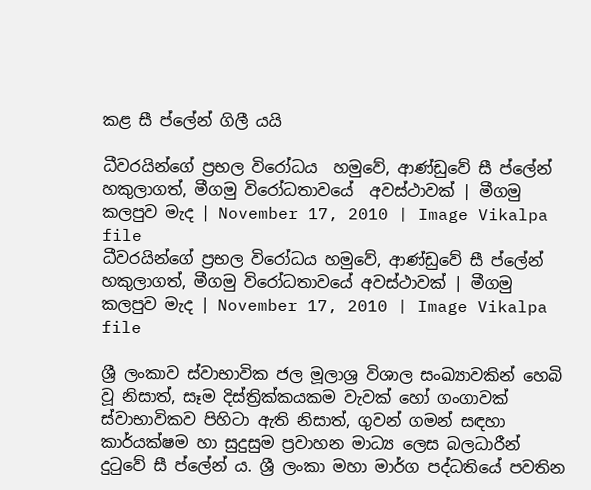කළ සී ප්ලේන් ගිලී යයි

ධීවරයින්ගේ ප්‍රභල විරෝධය  හමුවේ, ආණ්ඩුවේ සී ප්ලේන් හකුලාගත්, මීගමු විරෝධතාවයේ  අවස්ථාවක් | මීගමු කලපුව මැද | November 17, 2010 | Image Vikalpa file
ධීවරයින්ගේ ප්‍රභල විරෝධය හමුවේ, ආණ්ඩුවේ සී ප්ලේන් හකුලාගත්, මීගමු විරෝධතාවයේ අවස්ථාවක් | මීගමු කලපුව මැද | November 17, 2010 | Image Vikalpa file

ශ්‍රී ලංකාව ස්වාභාවික ජල මූලාශ්‍ර විශාල සංඛ්‍යාවකින් හෙබි වූ නිසාත්, සෑම දිස්ත්‍රික්කයකම වැවක් හෝ ගංගාවක් ස්වාභාවිකව පිහිටා ඇති නිසාත්, ගුවන් ගමන් සඳහා කාර්යක්ෂම හා සුදුසුම ප්‍රවාහන මාධ්‍ය ලෙස බලධාරීන් දුටුවේ සී ප්ලේන් ය. ශ්‍රී ලංකා මහා මාර්ග පද්ධතියේ පවතින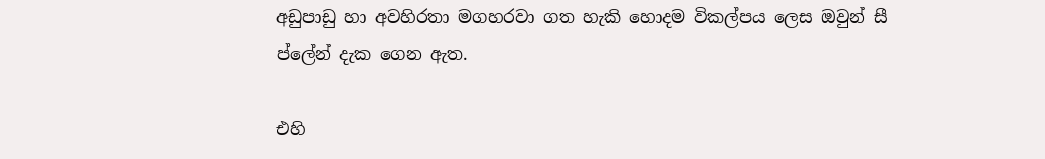අඩුපාඩු හා අවහිරතා මගහරවා ගත හැකි හොදම විකල්පය ලෙස ඔවුන් සී ප්ලේන් දැක ගෙන ඇත.

එහි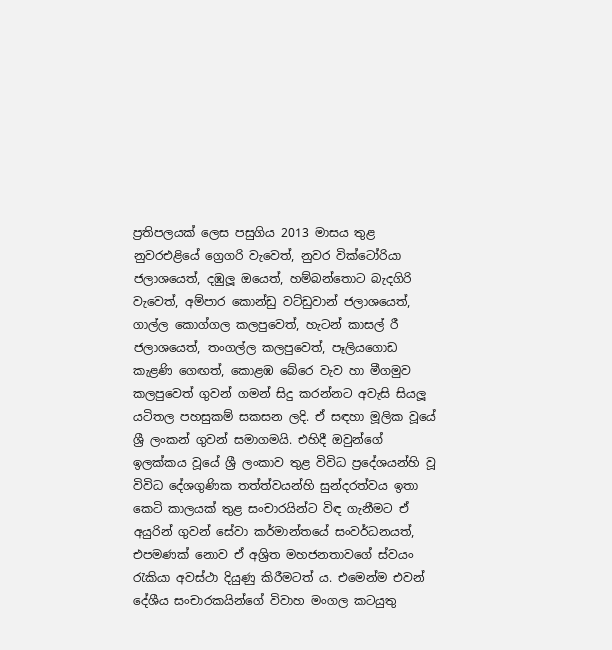ප්‍රතිපලයක් ලෙස පසුගිය 2013 මාසය තුළ නුවරඑළියේ ග්‍රෙගරි වැවෙත්, නුවර වික්ටෝරියා ජලාශයෙත්, දඹුලූ ඔයෙත්, හම්බන්තොට බැදගිරි වැවෙත්, අම්පාර කොන්ඩු වට්ඩුවාන් ජලාශයෙත්, ගාල්ල කොග්ගල කලපුවෙත්, හැටන් කාසල් රී ජලාශයෙත්, තංගල්ල කලපුවෙත්, පෑලියගොඩ කැළණි ගෙඟත්, කොළඹ බේරෙ වැව හා මීගමුව කලපුවෙත් ගුවන් ගමන් සිදු කරන්නට අවැසි සියලූ යටිතල පහසුකම් සකසන ලදි. ඒ සඳහා මූලික වූයේ ශ්‍රී ලංකන් ගුවන් සමාගමයි. එහිදී ඔවුන්ගේ ඉලක්කය වූයේ ශ්‍රී ලංකාව තුළ විවිධ ප්‍රදේශයන්හි වූ විවිධ දේශගුණික තත්ත්වයන්හි සුන්දරත්වය ඉතා කෙටි කාලයක් තුළ සංචාරයින්ට විඳ ගැනීමට ඒ අයුරින් ගුවන් සේවා කර්මාන්තයේ සංවර්ධනයත්, එපමණක් නොව ඒ අශ්‍රිත මහජනතාවගේ ස්වයං රැකියා අවස්ථා දියුණු කිරීමටත් ය. එමෙන්ම එවන් දේශීය සංචාරකයින්ගේ විවාහ මංගල කටයුතු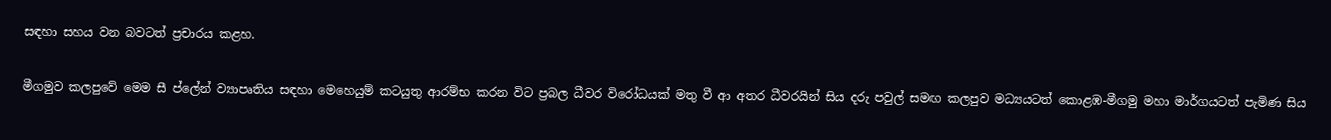සඳහා සහය වන බවටත් ප්‍රචාරය කළහ.

මීගමුව කලපුවේ මෙම සී ප්ලේන් ව්‍යාපෘතිය සඳහා මෙහෙයුම් කටයුතු ආරම්භ කරන විට ප්‍රබල ධීවර විරෝධයක් මතු වී ආ අතර ධීවරයින් සිය දරු පවුල් සමඟ කලපුව මධ්‍යයටත් කොළඹ-මීගමු මහා මාර්ගයටත් පැමිණ සිය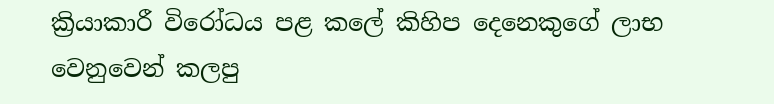ක්‍රියාකාරී විරෝධය පළ කලේ කිහිප දෙනෙකුගේ ලාභ වෙනුවෙන් කලපු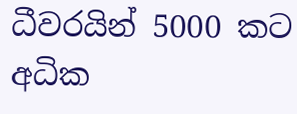ධීවරයින් 5000 කට අධික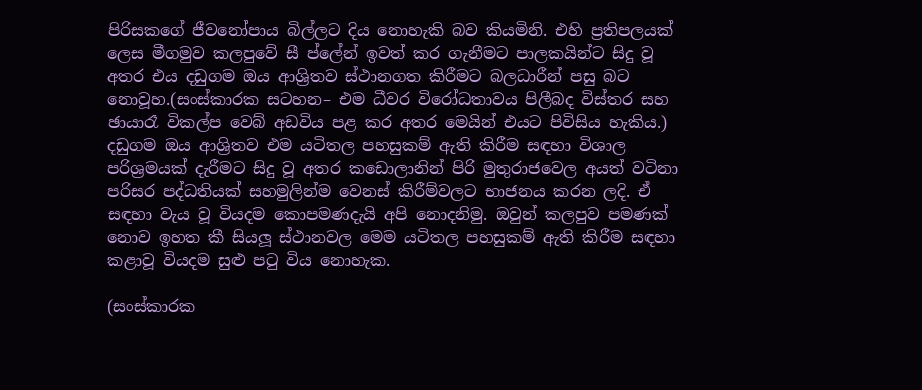පිරිසකගේ ජීවනෝපාය බිල්ලට දිය නොහැකි බව කියමිනි. එහි ප්‍රතිපලයක් ලෙස මීගමුව කලපුවේ සී ප්ලේන් ඉවත් කර ගැනීමට පාලකයින්ට සිදු වූ අතර එය දඩුගම ඔය ආශ්‍රිතව ස්ථානගත කිරීමට බලධාරීන් පසු බට නොවූහ.(සංස්කාරක සටහන– එම ධීවර විරෝධතාවය පිලීබද විස්තර සහ ඡායාරෑ විකල්ප වෙබ් අඩවිය පළ කර අතර මෙයින් එයට පිවිසිය හැකිය.) දඩුගම ඔය ආශ්‍රිතව එම යටිතල පහසුකම් ඇති කිරීම සඳහා විශාල පරිශ්‍රමයක් දැරීමට සිදු වූ අතර කඩොලානින් පිරි මුතුරාජවෙල අයත් වටිනා පරිසර පද්ධතියක් සහමුලින්ම වෙනස් කිරීම්වලට භාජනය කරන ලදි. ඒ සඳහා වැය වූ වියදම කොපමණදැයි අපි නොදනිමු. ඔවුන් කලපුව පමණක් නොව ඉහත කී සියලූ ස්ථානවල මෙම යටිතල පහසුකම් ඇති කිරීම සඳහා කළාවූ වියදම සුළු පටු විය නොහැක.

(සංස්කාරක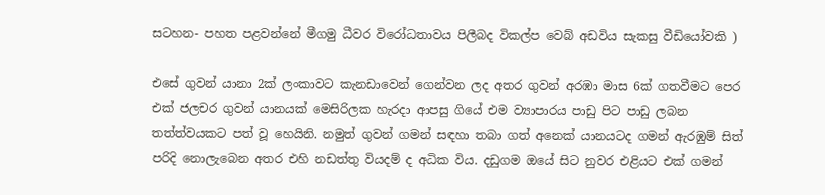සටහන- පහත පළවන්නේ මීගමු ධීවර විරෝධතාවය පිලීබද විකල්ප වෙබ් අඩවිය සැකසු වීඩියෝවකි )

එසේ ගුවන් යානා 2ක් ලංකාවට කැනඩාවෙන් ගෙන්වන ලද අතර ගුවන් අරඹා මාස 6ක් ගතවීමට පෙර එක් ජලචර ගුවන් යානයක් මෙසිරිලක හැරදා ආපසු ගියේ එම ව්‍යාපාරය පාඩු පිට පාඩු ලබන තත්ත්වයකට පත් වූ හෙයිනි. නමුත් ගුවන් ගමන් සඳහා තබා ගත් අනෙක් යානයටද ගමන් ඇරඹුම් සිත් පරිදි නොලැබෙන අතර එහි නඩත්තු වියදම් ද අධික විය. දඩුගම ඔයේ සිට නුවර එළියට එක් ගමන්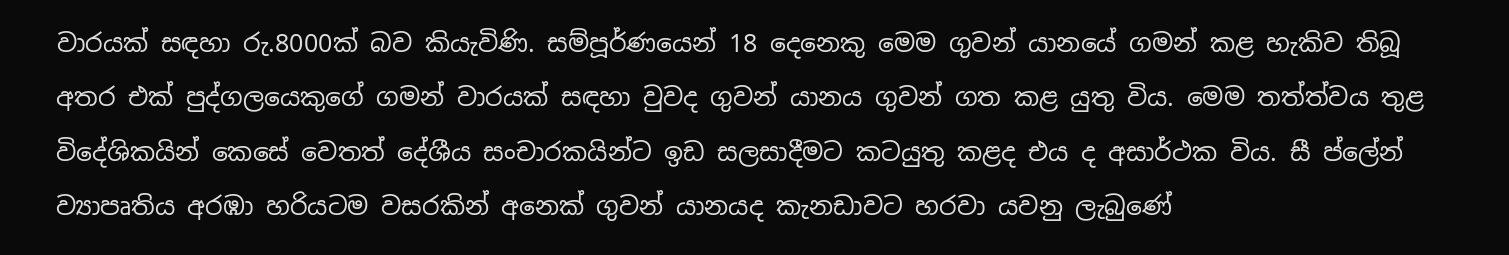වාරයක් සඳහා රු.8000ක් බව කියැවිණි. සම්පූර්ණයෙන් 18 දෙනෙකු මෙම ගුවන් යානයේ ගමන් කළ හැකිව තිබූ අතර එක් පුද්ගලයෙකුගේ ගමන් වාරයක් සඳහා වුවද ගුවන් යානය ගුවන් ගත කළ යුතු විය. මෙම තත්ත්වය තුළ විදේශිකයින් කෙසේ වෙතත් දේශීය සංචාරකයින්ට ඉඩ සලසාදීමට කටයුතු කළද එය ද අසාර්ථක විය. සී ප්ලේන් ව්‍යාපෘතිය අරඹා හරියටම වසරකින් අනෙක් ගුවන් යානයද කැනඩාවට හරවා යවනු ලැබුණේ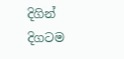දිගින් දිගටම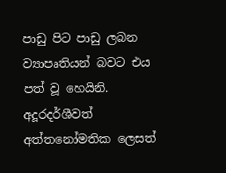පාඩු පිට පාඩු ලබන ව්‍යාපෘතියන් බවට එය පත් වූ හෙයිනි. අදූරදර්ශීවත් අත්තනෝමතික ලෙසත්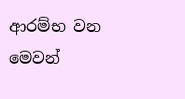ආරම්භ වන මෙවන්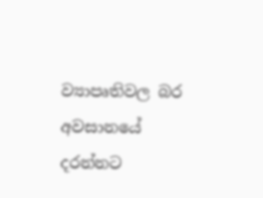ව්‍යාපෘතිවල බර අවසානයේ දරන්නට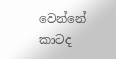වෙන්නේ කාටද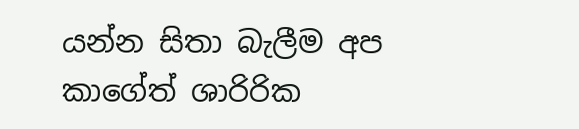යන්න සිතා බැලීම අප කාගේත් ශාරිරික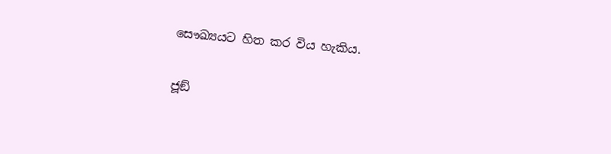සෞඛ්‍යයට හිත කර විය හැකිය.

ජූඞ්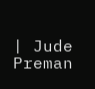| Jude Preman